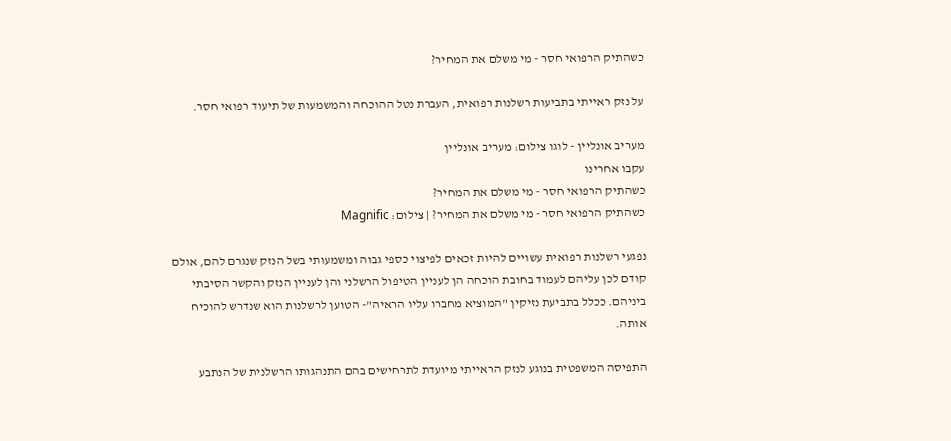כשהתיק הרפואי חסר - מי משלם את המחיר?

על נזק ראייתי בתביעות רשלנות רפואית, העברת נטל ההוכחה והמשמעות של תיעוד רפואי חסר.

מעריב אונליין - לוגו צילום: מעריב אונליין
עקבו אחרינו
כשהתיק הרפואי חסר - מי משלם את המחיר?
כשהתיק הרפואי חסר - מי משלם את המחיר? | צילום: Magnific

נפגעי רשלנות רפואית עשויים להיות זכאים לפיצוי כספי גבוה ומשמעותי בשל הנזק שנגרם להם, אולם קודם לכן עליהם לעמוד בחובת הוכחה הן לעניין הטיפול הרשלני והן לעניין הנזק והקשר הסיבתי ביניהם. ככלל בתביעת נזיקין "המוציא מחברו עליו הראיה"- הטוען לרשלנות הוא שנדרש להוכיח אותה.

התפיסה המשפטית בנוגע לנזק הראייתי מיועדת לתרחישים בהם התנהגותו הרשלנית של הנתבע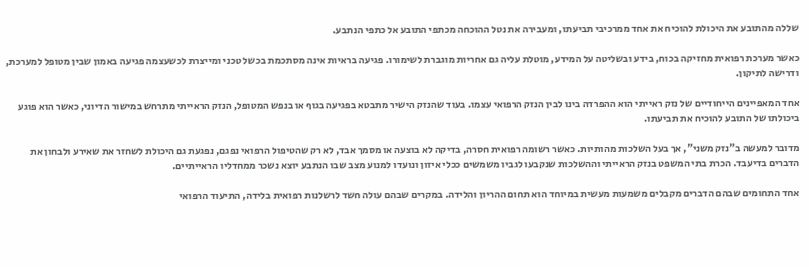שללה מהתובע את היכולת להוכיח את אחד ממרכיבי תביעתו, ומעבירה את נטל ההוכחה מכתפי התובע אל כתפי הנתבע.

כאשר מערכת רפואית מחזיקה בכוח, בידע ובשליטה על המידע, מוטלת עליה גם אחריות מוגברת לשימורו. פגיעה בראיות אינה מסתכמת בכשל טכני ומייצרת לכשעצמה פגיעה באמון שבין מטופל למערכת, ודרישה לתיקון.

אחד המאפיינים הייחודיים של נזק ראייתי הוא ההפרדה בינו לבין הנזק הרפואי עצמו. בעוד שהנזק הישיר מתבטא בפגיעה בגוף או בנפש המטופל, הנזק הראייתי מתרחש במישור הדיוני, כאשר הוא פוגע ביכולתו של התובע להוכיח את תביעתו.

מדובר למעשה ב"נזק משני", אך בעל השלכות מהותיות. כאשר רשומה רפואית חסרה, בדיקה לא בוצעה או מסמך אבד, לא רק שהטיפול הרפואי נפגם, נפגעת גם היכולת לשחזר את שאירע ולבחון את הדברים בדיעבד. הכרת בתי המשפט בנזק הראייתי וההשלכות שנקבעו לגביו משמשים ככלי איזון ונועדו למנוע מצב שבו הנתבע יוצא נשכר ממחדליו הראייתיים.

אחד התחומים שבהם הדברים מקבלים משמעות מעשית במיוחד הוא תחום ההריון והלידה. במקרים שבהם עולה חשד לרשלנות רפואית בלידה, התיעוד הרפואי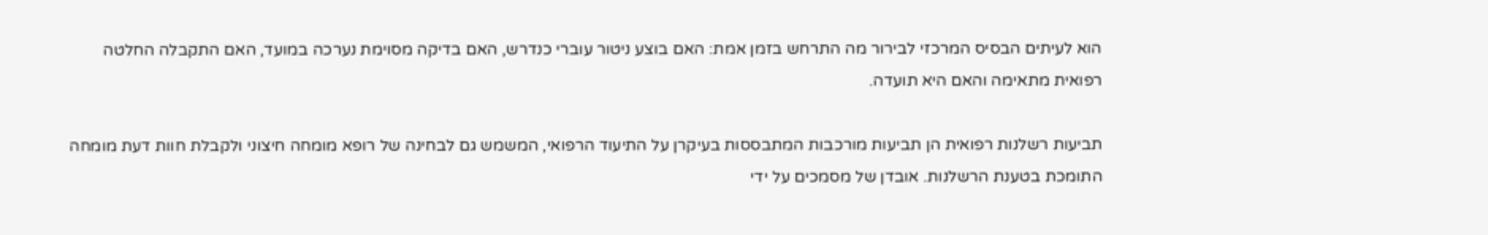הוא לעיתים הבסיס המרכזי לבירור מה התרחש בזמן אמת: האם בוצע ניטור עוברי כנדרש, האם בדיקה מסוימת נערכה במועד, האם התקבלה החלטה רפואית מתאימה והאם היא תועדה.

תביעות רשלנות רפואית הן תביעות מורכבות המתבססות בעיקרן על התיעוד הרפואי, המשמש גם לבחינה של רופא מומחה חיצוני ולקבלת חוות דעת מומחה התומכת בטענת הרשלנות. אובדן של מסמכים על ידי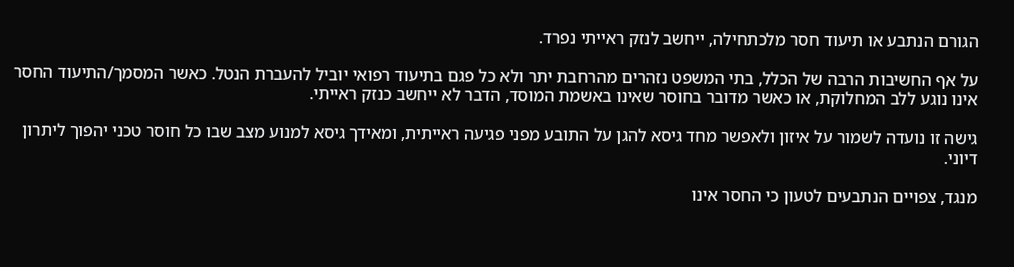הגורם הנתבע או תיעוד חסר מלכתחילה, ייחשב לנזק ראייתי נפרד.

על אף החשיבות הרבה של הכלל, בתי המשפט נזהרים מהרחבת יתר ולא כל פגם בתיעוד רפואי יוביל להעברת הנטל. כאשר המסמך/התיעוד החסר אינו נוגע ללב המחלוקת, או כאשר מדובר בחוסר שאינו באשמת המוסד, הדבר לא ייחשב כנזק ראייתי.

גישה זו נועדה לשמור על איזון ולאפשר מחד גיסא להגן על התובע מפני פגיעה ראייתית, ומאידך גיסא למנוע מצב שבו כל חוסר טכני יהפוך ליתרון דיוני.

מנגד, צפויים הנתבעים לטעון כי החסר אינו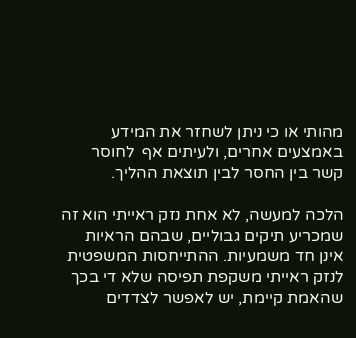מהותי או כי ניתן לשחזר את המידע באמצעים אחרים, ולעיתים אף  לחוסר קשר בין החסר לבין תוצאת ההליך.

הלכה למעשה, לא אחת נזק ראייתי הוא זה שמכריע תיקים גבוליים, שבהם הראיות אינן חד משמעיות. ההתייחסות המשפטית לנזק ראייתי משקפת תפיסה שלא די בכך שהאמת קיימת, יש לאפשר לצדדים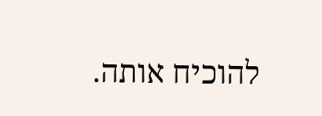להוכיח אותה.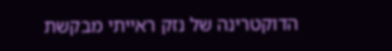הדוקטרינה של נזק ראייתי מבקשת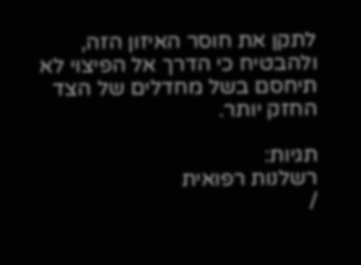לתקן את חוסר האיזון הזה, ולהבטיח כי הדרך אל הפיצוי לא תיחסם בשל מחדלים של הצד החזק יותר.

תגיות:
רשלנות רפואית
/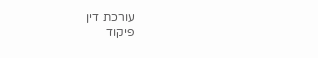עורכת דין
פיקוד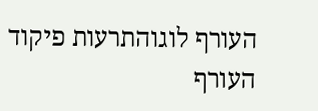העורף לוגוהתרעות פיקוד העורף